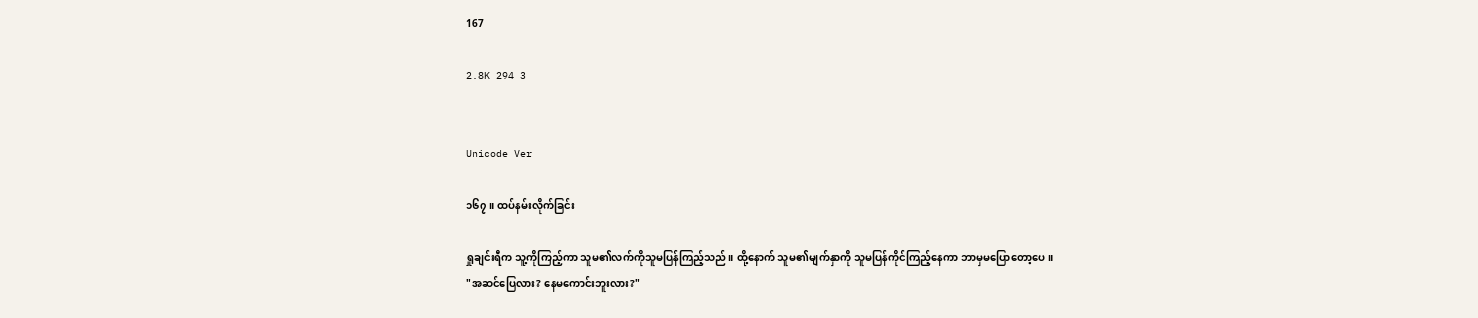167

2.8K 294 3


Unicode Ver

၁၆၇။ ထပ်နမ်းလိုက်ခြင်း

ရှုချင်းရီက သူ့ကိုကြည့်ကာ သူမ၏လက်ကိုသူမပြန်ကြည့်သည်။ ထို့နောက် သူမ၏မျက်နှာကို သူမပြန်ကိုင်ကြည့်နေကာ ဘာမှမပြောတော့ပေ။
"အဆင်ပြေလား? နေမကောင်းဘူးလား?"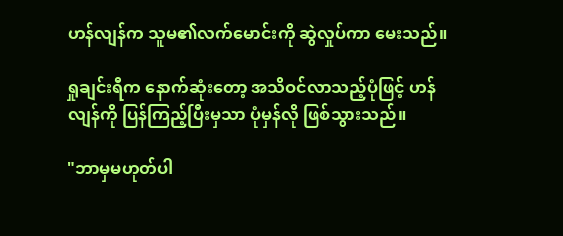ဟန်လျန်က သူမ၏လက်မောင်းကို ဆွဲလှုပ်ကာ မေးသည်။

ရှုချင်းရီက နောက်ဆုံးတော့ အသိဝင်လာသည့်ပုံဖြင့် ဟန်လျန်ကို ပြန်ကြည့်ပြီးမှသာ ပုံမှန်လို ဖြစ်သွားသည်။

"ဘာမှမဟုတ်ပါ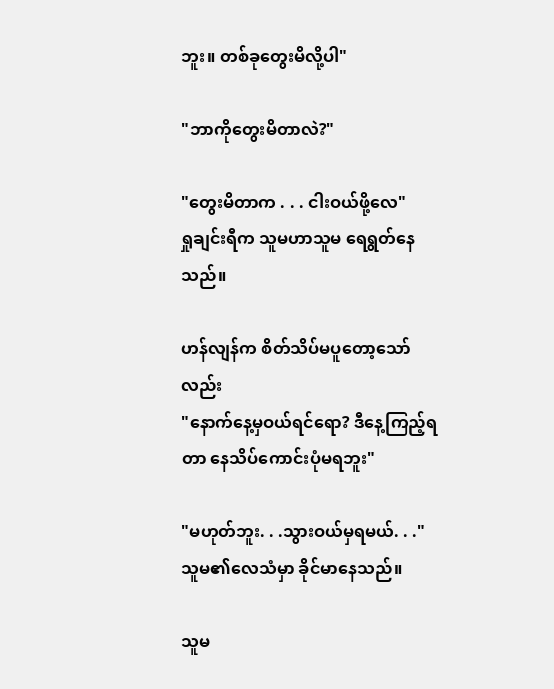ဘူး။ တစ်ခုတွေးမိလို့ပါ"

"ဘာကိုတွေးမိတာလဲ?"

"တွေးမိတာက . . . ငါးဝယ်ဖို့လေ"
ရှုချင်းရီက သူမဟာသူမ ရေရွတ်နေသည်။

ဟန်လျန်က စိတ်သိပ်မပူတော့သော်လည်း
"နောက်နေ့မှဝယ်ရင်ရော? ဒီနေ့ကြည့်ရတာ နေသိပ်ကောင်းပုံမရဘူး"

"မဟုတ်ဘူး. . .သွားဝယ်မှရမယ်. . ."
သူမ၏လေသံမှာ ခိုင်မာနေသည်။

သူမ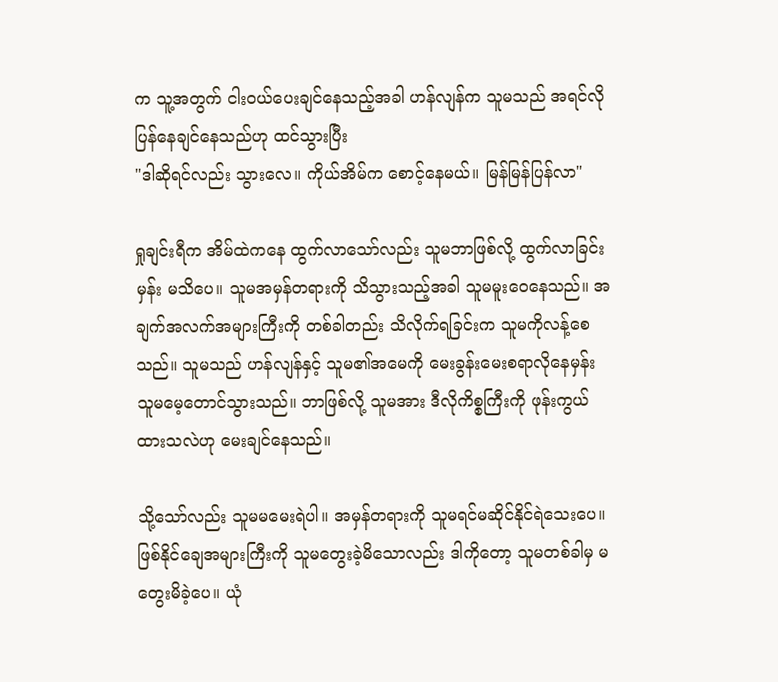က သူ့အတွက် ငါးဝယ်ပေးချင်နေသည့်အခါ ဟန်လျန်က သူမသည် အရင်လိုပြန်နေချင်နေသည်ဟု ထင်သွားပြီး
"ဒါဆိုရင်လည်း သွားလေ။ ကိုယ်အိမ်က စောင့်နေမယ်။ မြန်မြန်ပြန်လာ"

ရှုချင်းရီက အိမ်ထဲကနေ ထွက်လာသော်လည်း သူမဘာဖြစ်လို့ ထွက်လာခြင်းမှန်း မသိပေ။ သူမအမှန်တရားကို သိသွားသည့်အခါ သူမမူးဝေနေသည်။ အချက်အလက်အများကြီးကို တစ်ခါတည်း သိလိုက်ရခြင်းက သူမကိုလန့်စေသည်။ သူမသည် ဟန်လျန်နှင့် သူမ၏အမေကို မေးခွန်းမေးစရာလိုနေမှန်း သူမမေ့တောင်သွားသည်။ ဘာဖြစ်လို့ သူမအား ဒီလိုကိစ္စကြီးကို ဖုန်းကွယ်ထားသလဲဟု မေးချင်နေသည်။

သို့သော်လည်း သူမမမေးရဲပါ။ အမှန်တရားကို သူမရင်မဆိုင်နိုင်ရဲသေးပေ။ ဖြစ်နိုင်ချေအများကြီးကို သူမတွေးခဲ့မိသောလည်း ဒါကိုတော့ သူမတစ်ခါမှ မတွေးမိခဲ့ပေ။ ယုံ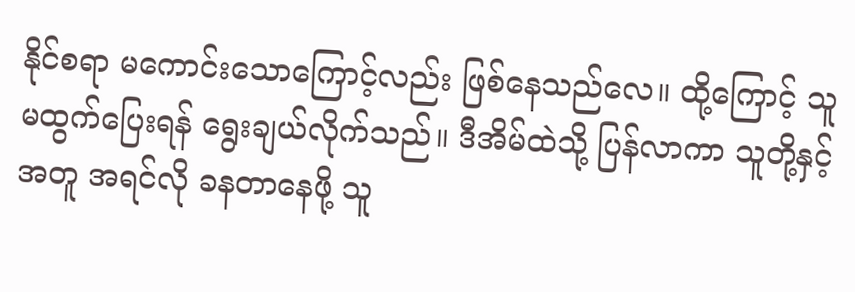နိုင်စရာ မကောင်းသောကြောင့်လည်း ဖြစ်နေသည်လေ။ ထို့ကြောင့် သူမထွက်ပြေးရန် ရွေးချယ်လိုက်သည်။ ဒီအိမ်ထဲသို့ ပြန်လာကာ သူတို့နှင့်အတူ အရင်လို ခနတာနေဖို့ သူ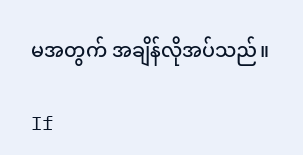မအတွက် အချိန်လိုအပ်သည်။

If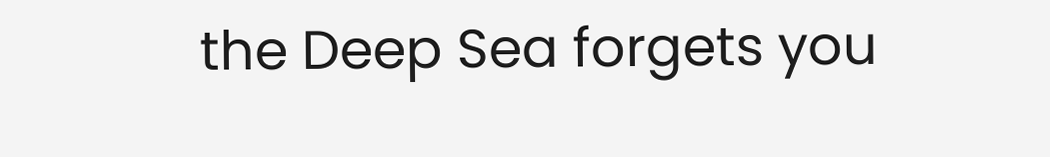the Deep Sea forgets you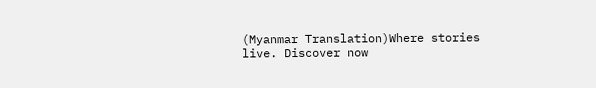(Myanmar Translation)Where stories live. Discover now